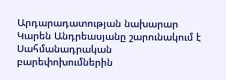Արդարադատության նախարար Կարեն Անդրեասյանը շարունակում է Սահմանադրական բարեփոխումներին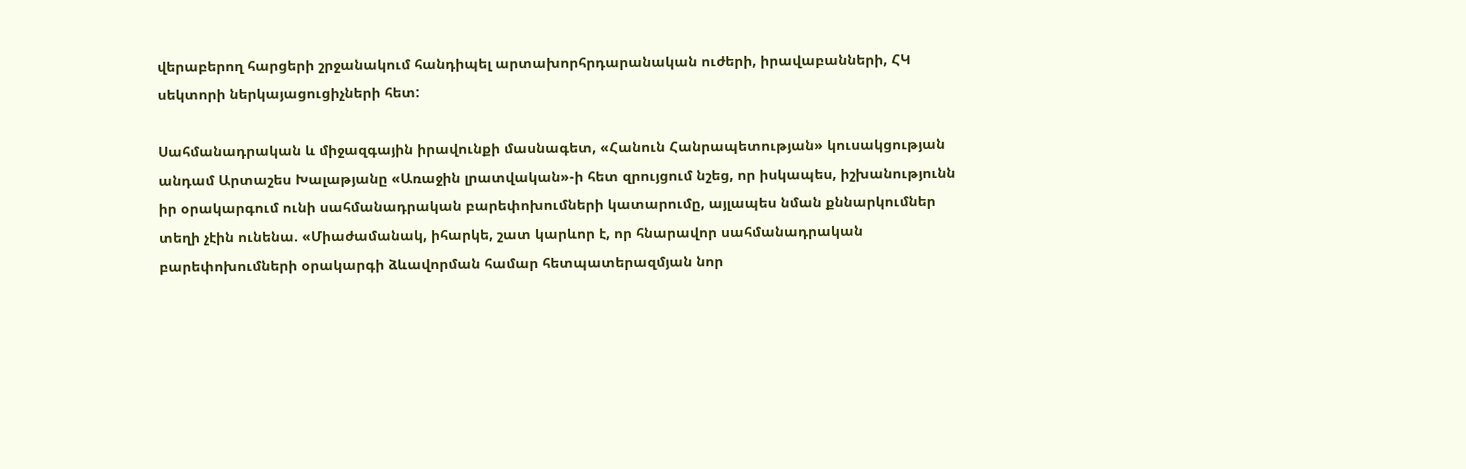վերաբերող հարցերի շրջանակում հանդիպել արտախորհրդարանական ուժերի, իրավաբանների, ՀԿ սեկտորի ներկայացուցիչների հետ:

Սահմանադրական և միջազգային իրավունքի մասնագետ, «Հանուն Հանրապետության» կուսակցության անդամ Արտաշես Խալաթյանը «Առաջին լրատվական»-ի հետ զրույցում նշեց, որ իսկապես, իշխանությունն իր օրակարգում ունի սահմանադրական բարեփոխումների կատարումը, այլապես նման քննարկումներ տեղի չէին ունենա. «Միաժամանակ, իհարկե, շատ կարևոր է, որ հնարավոր սահմանադրական բարեփոխումների օրակարգի ձևավորման համար հետպատերազմյան նոր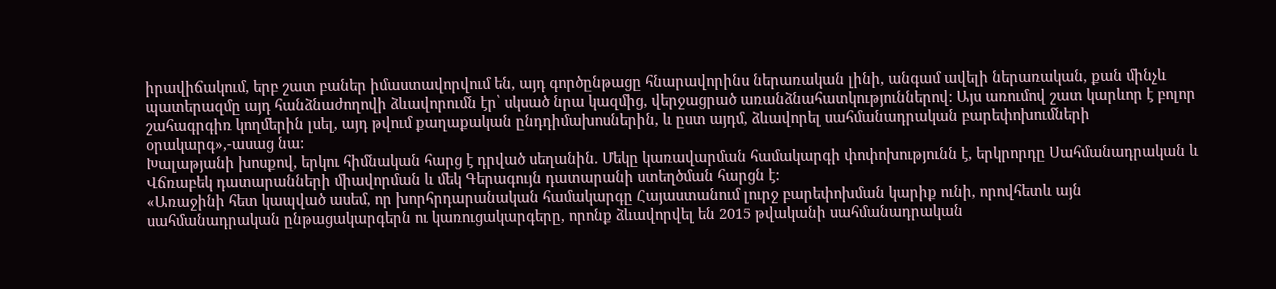իրավիճակում, երբ շատ բաներ իմաստավորվում են, այդ գործընթացը հնարավորինս ներառական լինի, անգամ ավելի ներառական, քան մինչև պատերազմը այդ հանձնաժողովի ձևավորումն էր՝ սկսած նրա կազմից, վերջացրած առանձնահատկություններով: Այս առումով շատ կարևոր է բոլոր շահագրգիռ կողմերին լսել, այդ թվում քաղաքական ընդդիմախոսներին, և ըստ այդմ, ձևավորել սահմանադրական բարեփոխումների օրակարգ»,-ասաց նա:
Խալաթյանի խոսքով, երկու հիմնական հարց է դրված սեղանին. Մեկը կառավարման համակարգի փոփոխությունն է, երկրորդը Սահմանադրական և Վճռաբեկ դատարանների միավորման և մեկ Գերագույն դատարանի ստեղծման հարցն է:
«Առաջինի հետ կապված ասեմ, որ խորհրդարանական համակարգը Հայաստանում լուրջ բարեփոխման կարիք ունի, որովհետև այն սահմանադրական ընթացակարգերն ու կառուցակարգերը, որոնք ձևավորվել են 2015 թվականի սահմանադրական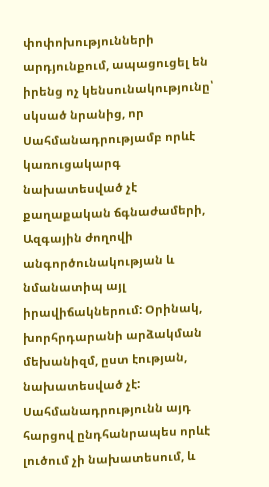փոփոխությունների արդյունքում, ապացուցել են իրենց ոչ կենսունակությունը՝ սկսած նրանից, որ Սահմանադրությամբ որևէ կառուցակարգ նախատեսված չէ քաղաքական ճգնաժամերի, Ազգային ժողովի անգործունակության և նմանատիպ այլ իրավիճակներում: Օրինակ, խորհրդարանի արձակման մեխանիզմ, ըստ էության, նախատեսված չէ: Սահմանադրությունն այդ հարցով ընդհանրապես որևէ լուծում չի նախատեսում, և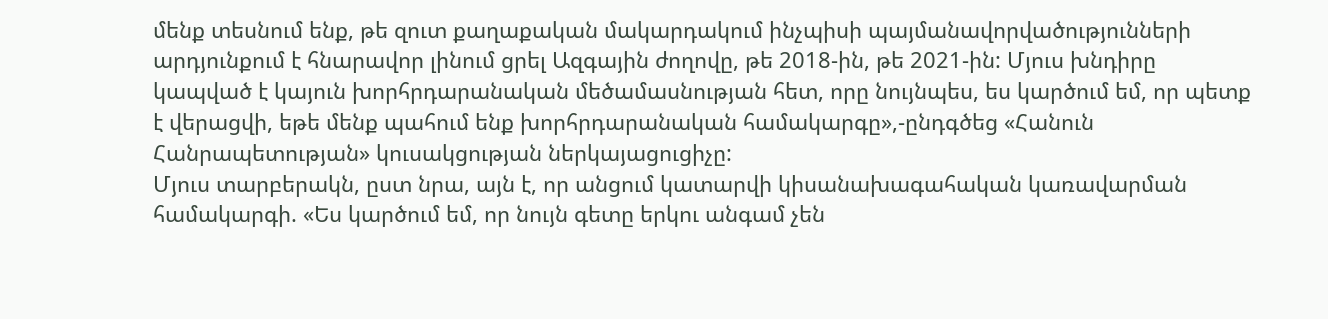մենք տեսնում ենք, թե զուտ քաղաքական մակարդակում ինչպիսի պայմանավորվածությունների արդյունքում է հնարավոր լինում ցրել Ազգային ժողովը, թե 2018-ին, թե 2021-ին: Մյուս խնդիրը կապված է կայուն խորհրդարանական մեծամասնության հետ, որը նույնպես, ես կարծում եմ, որ պետք է վերացվի, եթե մենք պահում ենք խորհրդարանական համակարգը»,-ընդգծեց «Հանուն Հանրապետության» կուսակցության ներկայացուցիչը:
Մյուս տարբերակն, ըստ նրա, այն է, որ անցում կատարվի կիսանախագահական կառավարման համակարգի. «Ես կարծում եմ, որ նույն գետը երկու անգամ չեն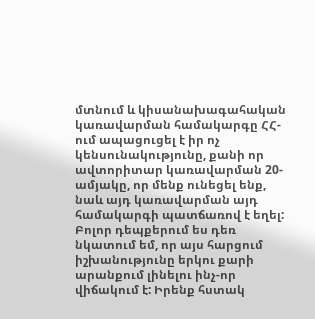մտնում և կիսանախագահական կառավարման համակարգը ՀՀ-ում ապացուցել է իր ոչ կենսունակությունը, քանի որ ավտորիտար կառավարման 20-ամյակը, որ մենք ունեցել ենք, նաև այդ կառավարման այդ համակարգի պատճառով է եղել:
Բոլոր դեպքերում ես դեռ նկատում եմ, որ այս հարցում իշխանությունը երկու քարի արանքում լինելու ինչ-որ վիճակում է: Իրենք հստակ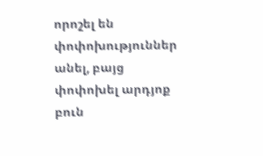որոշել են փոփոխություններ անել, բայց փոփոխել արդյոք բուն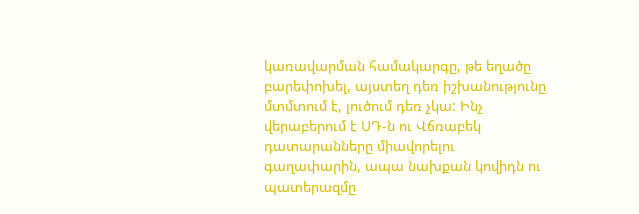կառավարման համակարգը, թե եղածը բարեփոխել, այստեղ դեռ իշխանությունը մտմտում է, լուծում դեռ չկա: Ինչ վերաբերում է ՍԴ-ն ու Վճռաբեկ դատարանները միավորելու գաղափարին, ապա նախքան կովիդն ու պատերազմը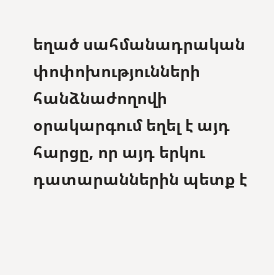եղած սահմանադրական փոփոխությունների հանձնաժողովի օրակարգում եղել է այդ հարցը, որ այդ երկու դատարաններին պետք է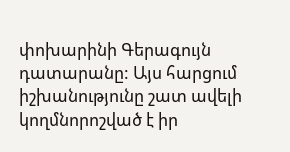փոխարինի Գերագույն դատարանը: Այս հարցում իշխանությունը շատ ավելի կողմնորոշված է իր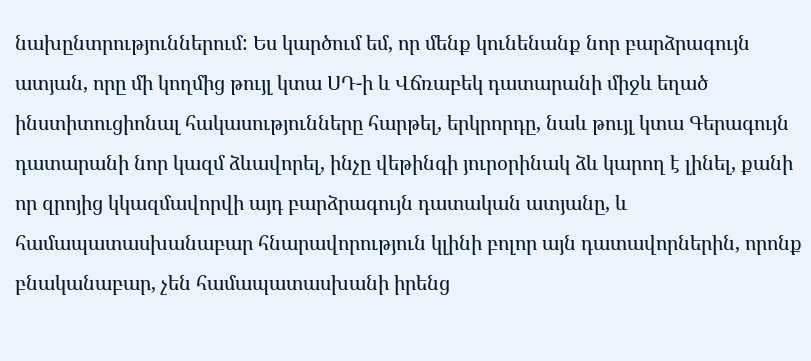նախընտրություններում: Ես կարծում եմ, որ մենք կունենանք նոր բարձրագույն ատյան, որը մի կողմից թույլ կտա ՍԴ-ի և Վճռաբեկ դատարանի միջև եղած ինստիտուցիոնալ հակասությունները հարթել, երկրորդը, նաև թույլ կտա Գերագույն դատարանի նոր կազմ ձևավորել, ինչը վեթինգի յուրօրինակ ձև կարող է լինել, քանի որ զրոյից կկազմավորվի այդ բարձրագույն դատական ատյանը, և համապատասխանաբար հնարավորություն կլինի բոլոր այն դատավորներին, որոնք բնականաբար, չեն համապատասխանի իրենց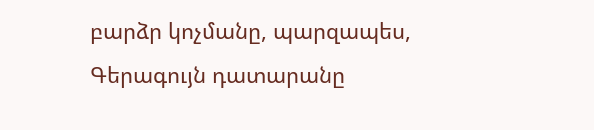բարձր կոչմանը, պարզապես, Գերագույն դատարանը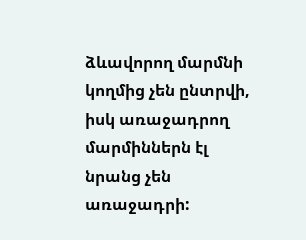ձևավորող մարմնի կողմից չեն ընտրվի, իսկ առաջադրող մարմիններն էլ նրանց չեն առաջադրի: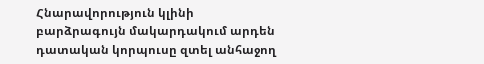Հնարավորություն կլինի բարձրագույն մակարդակում արդեն դատական կորպուսը զտել անհաջող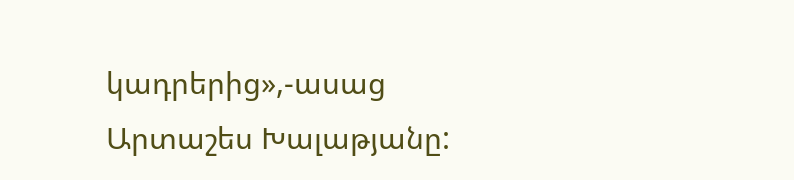կադրերից»,-ասաց Արտաշես Խալաթյանը: